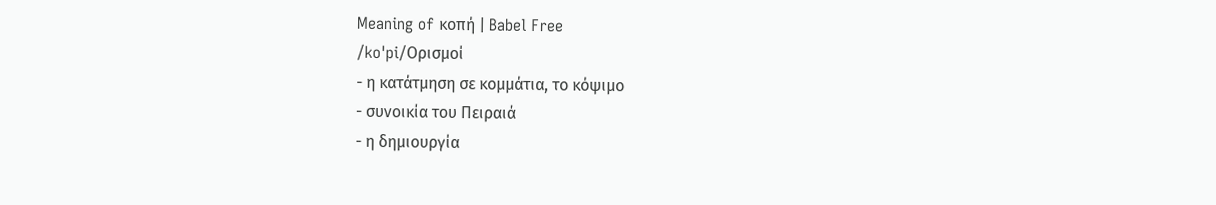Meaning of κοπή | Babel Free
/koˈpi/Ορισμοί
- η κατάτμηση σε κομμάτια, το κόψιμο
- συνοικία του Πειραιά
- η δημιουργία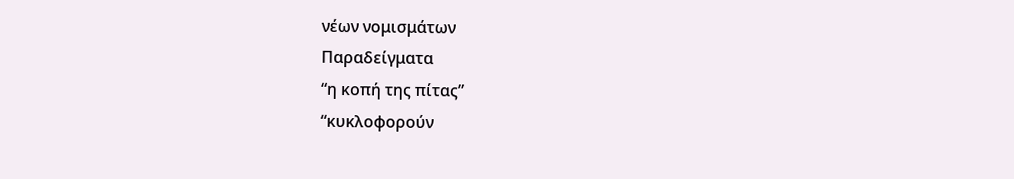νέων νομισμάτων
Παραδείγματα
“η κοπή της πίτας”
“κυκλοφορούν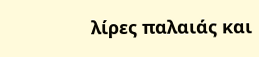λίρες παλαιάς και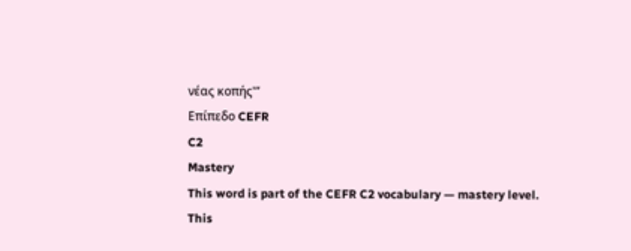νέας κοπής'”
Επίπεδο CEFR
C2
Mastery
This word is part of the CEFR C2 vocabulary — mastery level.
This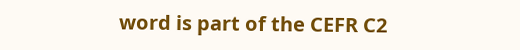word is part of the CEFR C2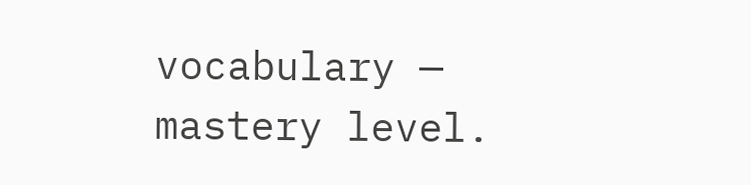vocabulary — mastery level.